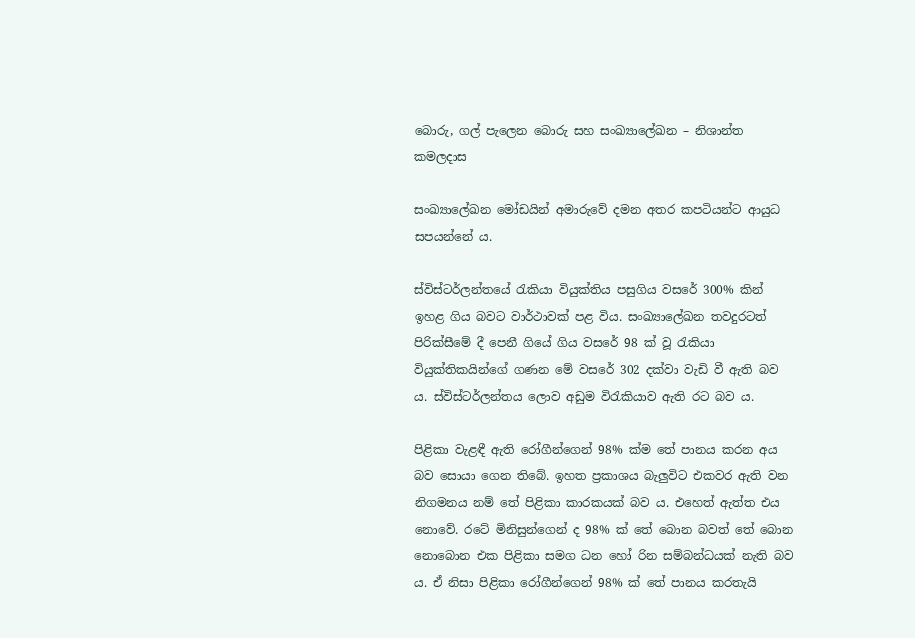බොරු, ගල් පැලෙන බොරු සහ සංඛ්‍යාලේඛන – නිශාන්ත කමලදාස

සංඛ්‍යාලේඛන මෝඩයින් අමාරුවේ දමන අතර කපටියන්ට ආයුධ සපයන්නේ ය.

ස්විස්ටර්ලන්තයේ රැකියා වියුක්තිය පසුගිය වසරේ 300% කින් ඉහළ ගිය බවට වාර්ථාවක් පළ විය. සංඛ්‍යාලේඛන තවදුරටත් පිරික්සීමේ දී පෙනී ගියේ ගිය වසරේ 98 ක් වූ රැකියා වියුක්තිකයින්ගේ ගණන මේ වසරේ 302 දක්වා වැඩි වී ඇති බව ය. ස්විස්ටර්ලන්තය ලොව අඩුම විරැකියාව ඇති රට බව ය.

පිළිකා වැළඳී ඇති රෝගීන්ගෙන් 98% ක්ම තේ පානය කරන අය බව සොයා ගෙන තිබේ. ඉහත ප්‍රකාශය බැලුවිට එකවර ඇති වන නිගමනය නම් තේ පිළිකා කාරකයක් බව ය. එහෙත් ඇත්ත එය නොවේ. රටේ මිනිසුන්ගෙන් ද 98% ක් තේ බොන බවත් තේ බොන නොබොන එක පිළිකා සමග ධන හෝ රින සම්බන්ධයක් නැති බව ය. ඒ නිසා පිළිකා රෝගීන්ගෙන් 98% ක් තේ පානය කරතැයි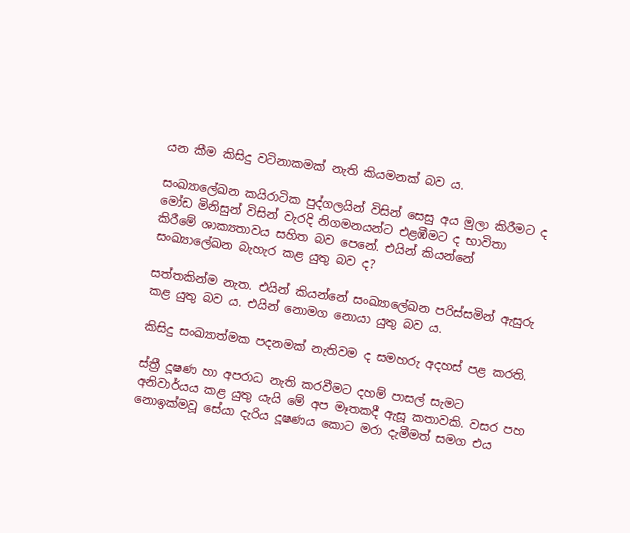යන කීම කිසිදු වටිනාකමක් නැති කියමනක් බව ය.

සංඛ්‍යාලේඛන කයිරාටික පුද්ගලයින් විසින් සෙසු අය මුලා කිරීමට ද මෝඩ මිනිසුන් විසින් වැරදි නිගමනයන්ට එළඹීමට ද භාවිතා කිරීමේ ශාක්‍යතාවය සහිත බව පෙනේ. එයින් කියන්නේ සංඛ්‍යාලේඛන බැහැර කළ යුතු බව ද?

සත්තකින්ම නැත. එයින් කියන්නේ සංඛ්‍යාලේඛන පරිස්සමින් ඇසුරු කළ යුතු බව ය. එයින් නොමග නොයා යුතු බව ය.

කිසිදු සංඛ්‍යාත්මක පදනමක් නැතිවම ද සමහරු අදහස් පළ කරති.

ස්ත්‍රී දූෂණ හා අපරාධ නැති කරවීමට දහම් පාසල් සැමට අනිවාර්යය කළ යුතු යැයි මේ අප මෑතකදී ඇසූ කතාවකි. වසර පහ නොඉක්මවූ සේයා දැරිය දූෂණය කොට මරා දැමීමත් සමග එය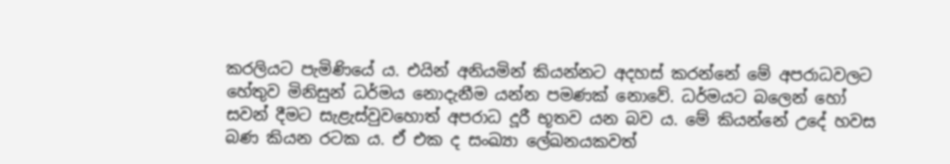කරලියට පැමිණියේ ය. එයින් අනියමින් කියන්නට අදහස් කරන්නේ මේ අපරාධවලට හේතුව මිනිසුන් ධර්මය නොදැනීම යන්න පමණක් නොවේ. ධර්මයට බලෙන් හෝ සවන් දීමට සැළැස්වුවහොත් අපරාධ දූරී භූතව යන බව ය. මේ කියන්නේ උදේ හවස බණ කියන රටක ය. ඒ එක ද සංඛ්‍යා ලේඛනයකවත්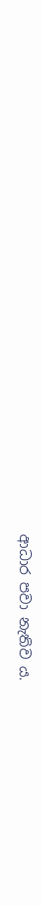ආධාර පවා නැතිව ය.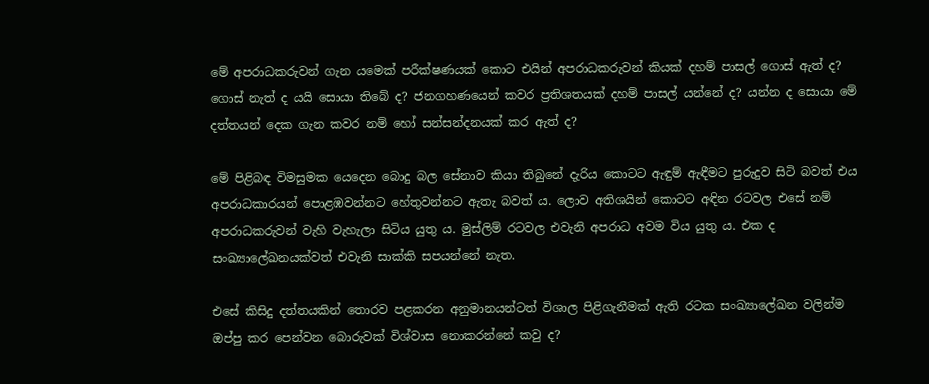මේ අපරාධකරුවන් ගැන යමෙක් පරීක්ෂණයක් කොට එයින් අපරාධකරුවන් කියක් දහම් පාසල් ගොස් ඇත් ද? ගොස් නැත් ද යයි සොයා තිබේ ද? ජනගහණයෙන් කවර ප්‍රතිශතයක් දහම් පාසල් යන්නේ ද? යන්න ද සොයා මේ දත්තයන් දෙක ගැන කවර නම් හෝ සන්සන්දනයක් කර ඇත් ද?

මේ පිළිබඳ විමසුමක යෙදෙන බොදු බල සේනාව කියා තිබුනේ දැරිය කොටට ඇඳුම් ඇඳීමට පුරුදුව සිටි බවත් එය අපරාධකාරයන් පොළඹවන්නට හේතුවන්නට ඇතැ බවත් ය. ලොව අතිශයින් කොටට අඳින රටවල එසේ නම් අපරාධකරුවන් වැහි වැහැලා සිටිය යුතු ය. මුස්ලිම් රටවල එවැනි අපරාධ අවම විය යුතු ය. එක ද සංඛ්‍යාලේඛනයක්වත් එවැනි සාක්කි සපයන්නේ නැත.

එසේ කිසිදු දත්තයකින් තොරව පළකරන අනුමානයන්ටත් විශාල පිළිගැනීමක් ඇති රටක සංඛ්‍යාලේඛන වලින්ම ඔප්පු කර පෙන්වන බොරුවක් විශ්වාස නොකරන්නේ කවු ද?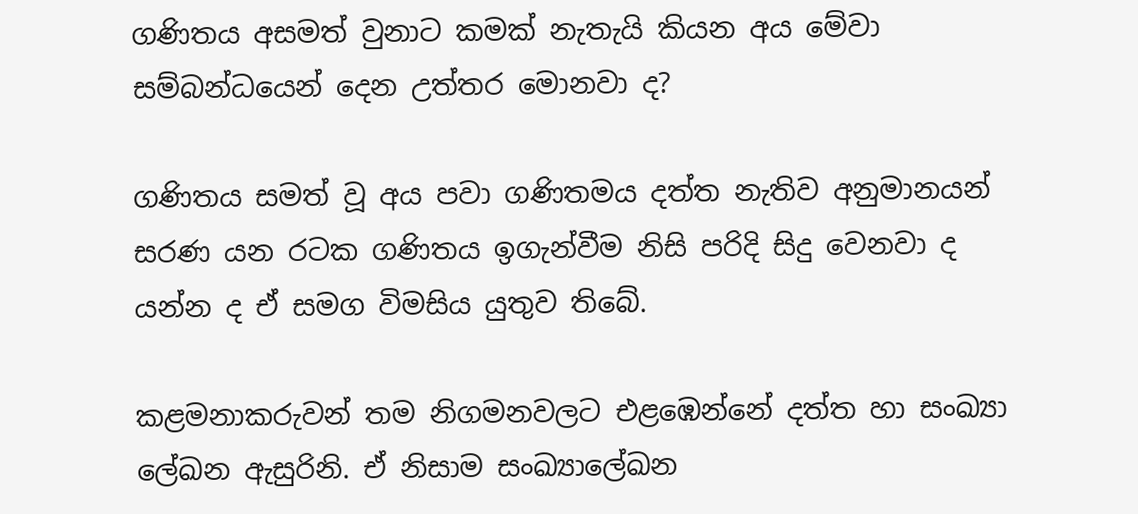ගණිතය අසමත් වුනාට කමක් නැතැයි කියන අය මේවා සම්බන්ධයෙන් දෙන උත්තර මොනවා ද?

ගණිතය සමත් වූ අය පවා ගණිතමය දත්ත නැතිව අනුමානයන් සරණ යන රටක ගණිතය ඉගැන්වීම නිසි පරිදි සිදු වෙනවා ද යන්න ද ඒ සමග විමසිය යුතුව තිබේ.

කළමනාකරුවන් තම නිගමනවලට එළඹෙන්නේ දත්ත හා සංඛ්‍යා ලේඛන ඇසුරිනි. ඒ නිසාම සංඛ්‍යාලේඛන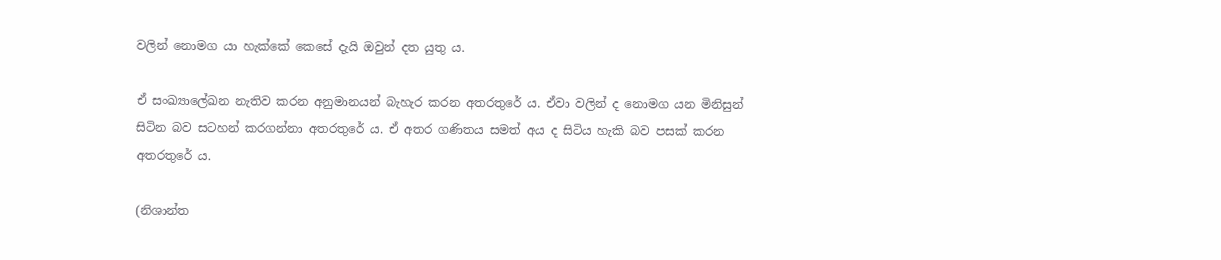වලින් නොමග යා හැක්කේ කෙසේ දැයි ඔවුන් දත යුතු ය.

ඒ සංඛ්‍යාලේඛන නැතිව කරන අනුමානයන් බැහැර කරන අතරතුරේ ය. ඒවා වලින් ද නොමග යන මිනිසුන් සිටින බව සටහන් කරගන්නා අතරතුරේ ය. ඒ අතර ගණිතය සමත් අය ද සිටිය හැකි බව පසක් කරන අතරතුරේ ය.

(නිශාන්ත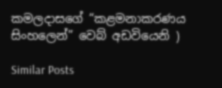කමලදාසගේ “කළමනාකරණය සිංහලෙන්” වෙබ් අඩවියෙනි )

Similar Posts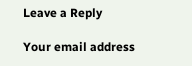Leave a Reply

Your email address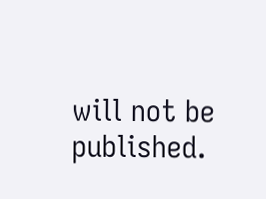will not be published.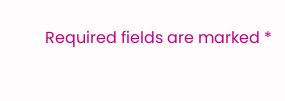Required fields are marked *